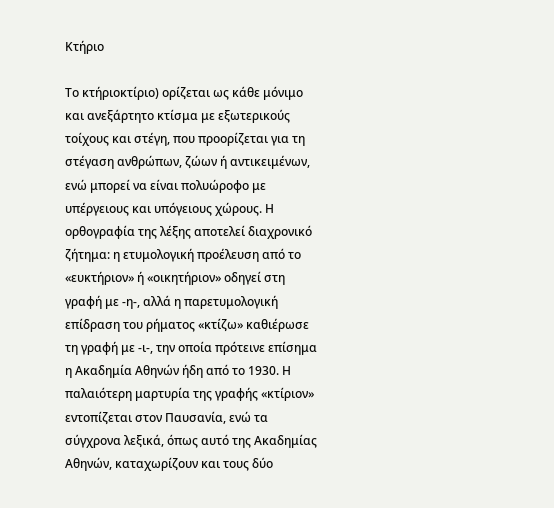Κτήριο

Το κτήριοκτίριο) ορίζεται ως κάθε μόνιμο και ανεξάρτητο κτίσμα με εξωτερικούς τοίχους και στέγη, που προορίζεται για τη στέγαση ανθρώπων, ζώων ή αντικειμένων, ενώ μπορεί να είναι πολυώροφο με υπέργειους και υπόγειους χώρους. Η ορθογραφία της λέξης αποτελεί διαχρονικό ζήτημα: η ετυμολογική προέλευση από το «ευκτήριον» ή «οικητήριον» οδηγεί στη γραφή με -η-, αλλά η παρετυμολογική επίδραση του ρήματος «κτίζω» καθιέρωσε τη γραφή με -ι-, την οποία πρότεινε επίσημα η Ακαδημία Αθηνών ήδη από το 1930. Η παλαιότερη μαρτυρία της γραφής «κτίριον» εντοπίζεται στον Παυσανία, ενώ τα σύγχρονα λεξικά, όπως αυτό της Ακαδημίας Αθηνών, καταχωρίζουν και τους δύο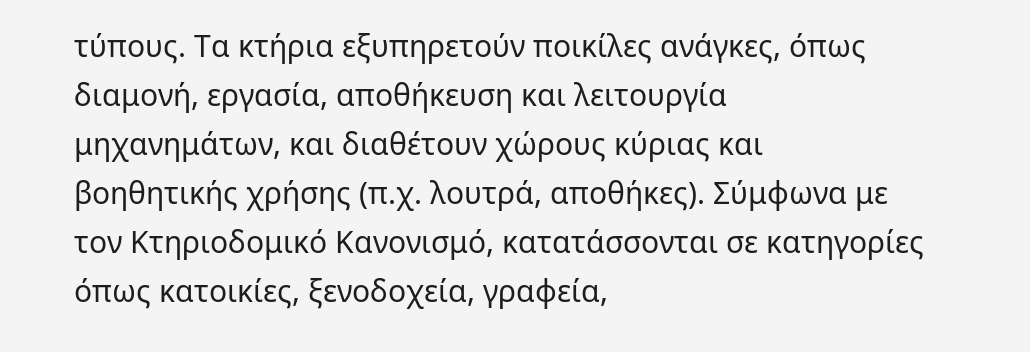τύπους. Τα κτήρια εξυπηρετούν ποικίλες ανάγκες, όπως διαμονή, εργασία, αποθήκευση και λειτουργία μηχανημάτων, και διαθέτουν χώρους κύριας και βοηθητικής χρήσης (π.χ. λουτρά, αποθήκες). Σύμφωνα με τον Κτηριοδομικό Κανονισμό, κατατάσσονται σε κατηγορίες όπως κατοικίες, ξενοδοχεία, γραφεία,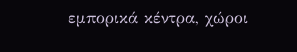εμπορικά κέντρα, χώροι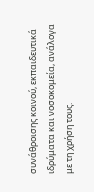συνάθροισης κοινού, εκπαιδευτικά ιδρύματα και νοσοκομεία, ανάλογα με τη χρήση τους.